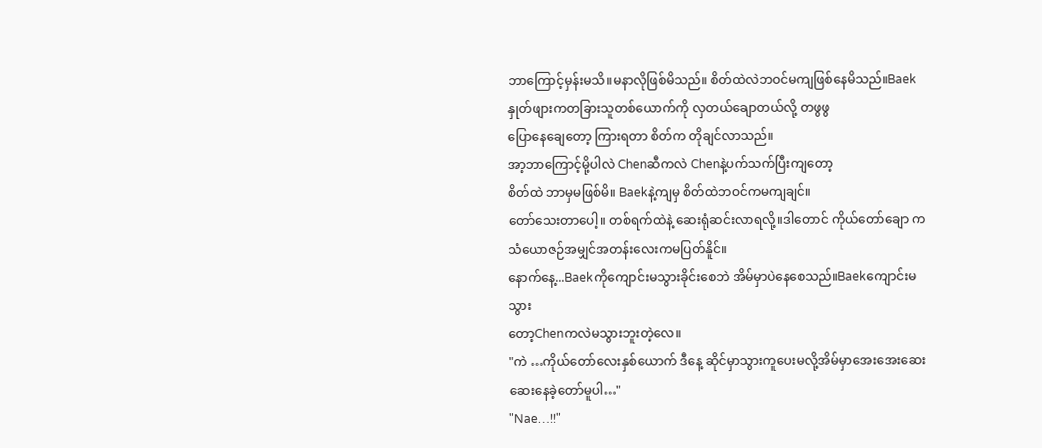ဘာကြောင့်မှန်းမသိ။မနာလိုဖြစ်မိသည်။ စိတ်ထဲလဲဘဝင်မကျဖြစ်နေမိသည်။Baek
နှုတ်ဖျားကတခြားသူတစ်ယောက်ကို လှတယ်ချောတယ်လို့ တဖွဖွ
ပြောနေချေတော့ ကြားရတာ စိတ်က တိုချင်လာသည်။
အာ့ဘာကြောင့်မို့ပါလဲ Chenဆီကလဲ Chenနဲ့ပက်သက်ပြီးကျတော့
စိတ်ထဲ ဘာမှမဖြစ်မိ။ Baekနဲ့ကျမှ စိတ်ထဲဘဝင်ကမကျချင်။
တော်သေးတာပေါ့။ တစ်ရက်ထဲနဲ့ ဆေးရုံဆင်းလာရလို့။ဒါတောင် ကိုယ်တော်ချော ကသံယောဇဉ်အမျှင်အတန်းလေးကမပြတ်နိူင်။
နောက်နေ့...Baekကိုကျောင်းမသွားခိုင်းစေဘဲ အိမ်မှာပဲနေစေသည်။Baekကျောင်းမသွား
တော့Chenကလဲမသွားဘူးတဲ့လေ။
"ကဲ …ကိုယ်တော်လေးနှစ်ယောက် ဒီနေ့ ဆိုင်မှာသွားကူပေးမလို့အိမ်မှာအေးအေးဆေး
ဆေးနေခဲ့တော်မူပါ…"
"Nae…!!"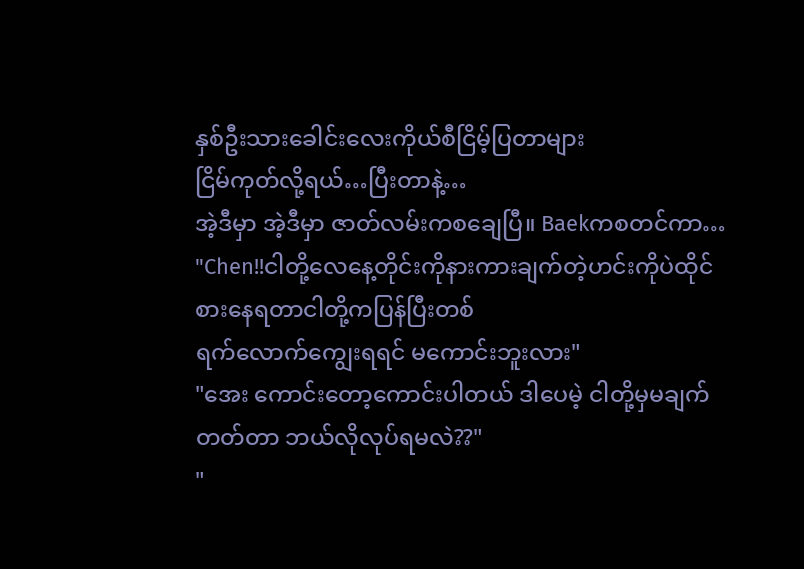နှစ်ဦးသားခေါင်းလေးကိုယ်စီငြိမ့်ပြတာများ
ငြိမ်ကုတ်လို့ရယ်…ပြီးတာနဲ့…
အဲ့ဒီမှာ အဲ့ဒီမှာ ဇာတ်လမ်းကစချေပြီ။ Baekကစတင်ကာ…
"Chen!!ငါတို့လေနေ့တိုင်းကိုနားကားချက်တဲ့ဟင်းကိုပဲထိုင်စားနေရတာငါတို့ကပြန်ပြီးတစ်
ရက်လောက်ကျွေးရရင် မကောင်းဘူးလား"
"အေး ကောင်းတော့ကောင်းပါတယ် ဒါပေမဲ့ ငါတို့မှမချက်တတ်တာ ဘယ်လိုလုပ်ရမလဲ??"
"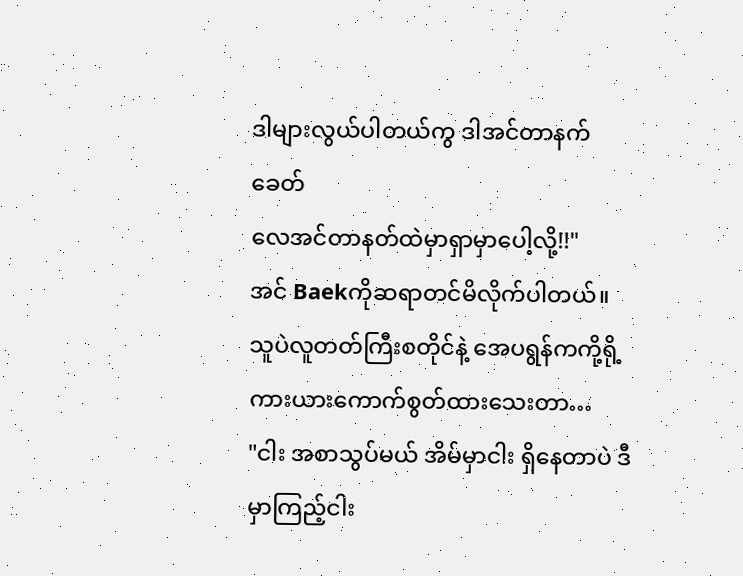ဒါများလွယ်ပါတယ်ကွ ဒါအင်တာနက်ခေတ်
လေအင်တာနတ်ထဲမှာရှာမှာပေါ့လို့!!"
အင် Baekကိုဆရာတင်မိလိုက်ပါတယ်။
သူပဲလူတတ်ကြီးစတိုင်နဲ့ အေပရွန်ကကို့ရို့
ကားယားကောက်စွတ်ထားသေးတာ…
"ငါး အစာသွပ်မယ် အိမ်မှာငါး ရှိနေတာပဲ ဒီမှာကြည့်ငါး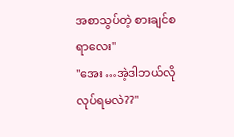အစာသွပ်တဲ့ စားချင်စရာလေး"
"အေး …အဲ့ဒါဘယ်လိုလုပ်ရမလဲ??"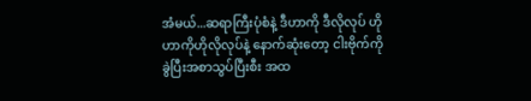အံမယ်...ဆရာကြီးပုံစံနဲ့ ဒီဟာကို ဒီလိုလုပ် ဟိုဟာကိုဟိုလိုလုပ်နဲ့ နောက်ဆုံးတော့ ငါးဗိုက်ကိုခွဲပြီးအစာသွပ်ပြီးစီး အထ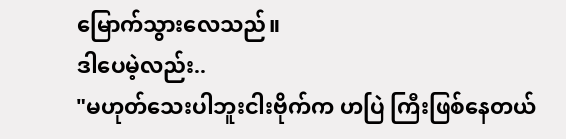မြောက်သွားလေသည်။
ဒါပေမဲ့လည်း..
"မဟုတ်သေးပါဘူးငါးဗိုက်က ဟပြဲ ကြီးဖြစ်နေတယ်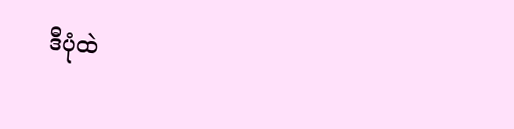ဒီပုံထဲ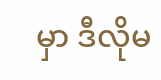မှာ ဒီလိုမ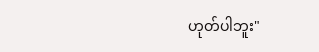ဟုတ်ပါဘူး"